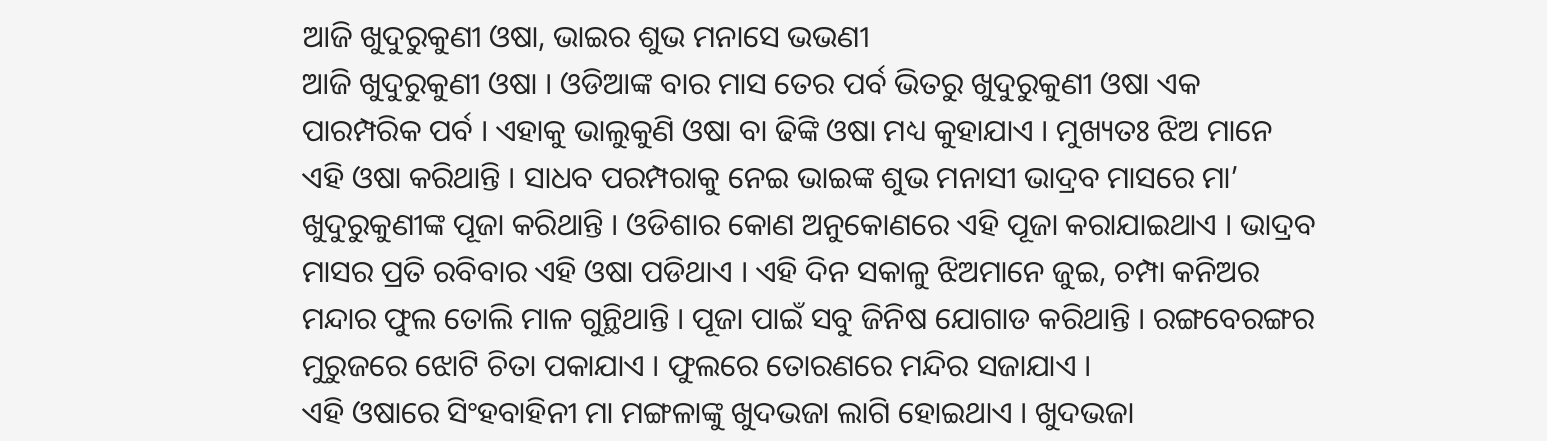ଆଜି ଖୁଦୁରୁକୁଣୀ ଓଷା, ଭାଇର ଶୁଭ ମନାସେ ଭଭଣୀ
ଆଜି ଖୁଦୁରୁକୁଣୀ ଓଷା । ଓଡିଆଙ୍କ ବାର ମାସ ତେର ପର୍ବ ଭିତରୁ ଖୁଦୁରୁକୁଣୀ ଓଷା ଏକ ପାରମ୍ପରିକ ପର୍ବ । ଏହାକୁ ଭାଲୁକୁଣି ଓଷା ବା ଢିଙ୍କି ଓଷା ମଧ୍ୟ କୁହାଯାଏ । ମୁଖ୍ୟତଃ ଝିଅ ମାନେ ଏହି ଓଷା କରିଥାନ୍ତି । ସାଧବ ପରମ୍ପରାକୁ ନେଇ ଭାଇଙ୍କ ଶୁଭ ମନାସୀ ଭାଦ୍ରବ ମାସରେ ମା’ ଖୁଦୁରୁକୁଣୀଙ୍କ ପୂଜା କରିଥାନ୍ତି । ଓଡିଶାର କୋଣ ଅନୁକୋଣରେ ଏହି ପୂଜା କରାଯାଇଥାଏ । ଭାଦ୍ରବ ମାସର ପ୍ରତି ରବିବାର ଏହି ଓଷା ପଡିଥାଏ । ଏହି ଦିନ ସକାଳୁ ଝିଅମାନେ ଜୁଇ, ଚମ୍ପା କନିଅର ମନ୍ଦାର ଫୁଲ ତୋଲି ମାଳ ଗୁନ୍ଥିଥାନ୍ତି । ପୂଜା ପାଇଁ ସବୁ ଜିନିଷ ଯୋଗାଡ କରିଥାନ୍ତି । ରଙ୍ଗବେରଙ୍ଗର ମୁରୁଜରେ ଝୋଟି ଚିତା ପକାଯାଏ । ଫୁଲରେ ତୋରଣରେ ମନ୍ଦିର ସଜାଯାଏ ।
ଏହି ଓଷାରେ ସିଂହବାହିନୀ ମା ମଙ୍ଗଳାଙ୍କୁ ଖୁଦଭଜା ଲାଗି ହୋଇଥାଏ । ଖୁଦଭଜା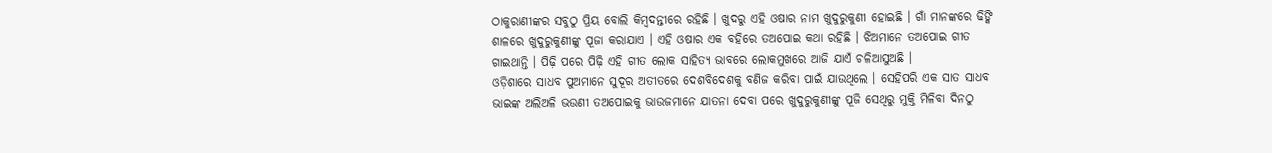ଠାକୁରାଣୀଙ୍କର ସବୁଠୁ ପ୍ରିୟ ବୋଲି କିମ୍ବଦନ୍ତୀରେ ରହିଛି । ଖୁଦରୁ ଏହି ଓଷାର ନାମ ଖୁଦୁରୁକୁଣୀ ହୋଇଛି । ଗାଁ ମାନଙ୍କରେ ଢିଙ୍କି ଶାଳରେ ଖୁଦୁରୁକୁଣୀଙ୍କୁ ପୂଜା କରାଯାଏ । ଏହି ଓଷାର ଏକ ବହିରେ ତଅପୋଇ କଥା ରହିଛି । ଝିଅମାନେ ତଅପୋଇ ଗୀତ ଗାଇଥାନ୍ତି । ପିଢ଼ି ପରେ ପିଢ଼ି ଏହି ଗୀତ ଲୋକ ସାହିତ୍ୟ ଭାବରେ ଲୋକମୁଖରେ ଆଜି ଯାଏଁ ଚଳିଆସୁଅଛି ।
ଓଡ଼ିଶାରେ ସାଧବ ପୁଅମାନେ ସୁଦୂର ଅତୀତରେ ଦେଶବିଦେଶକୁ ବଣିଜ କରିବା ପାଇଁ ଯାଉଥିଲେ । ସେହିପରି ଏକ ସାତ ସାଧବ ଭାଇଙ୍କ ଅଲିଅଳି ଭଉଣୀ ତଅପୋଇକୁ ଭାଉଜମାନେ ଯାତନା ଦେବା ପରେ ଖୁଦୁରୁକୁଣୀଙ୍କୁ ପୂଜି ସେଥିରୁ ମୁକ୍ତି ମିଳିବା ଦିନଠୁ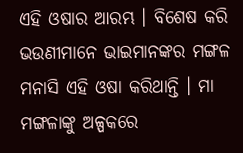ଏହି ଓଷାର ଆରମ୍ଭ । ବିଶେଷ କରି ଭଉଣୀମାନେ ଭାଇମାନଙ୍କର ମଙ୍ଗଳ ମନାସି ଏହି ଓଷା କରିଥାନ୍ତି । ମା ମଙ୍ଗଳାଙ୍କୁ ଅଳ୍ପକରେ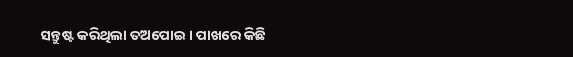ସନ୍ତୁଷ୍ଟ କରିଥିଲା ତଅପୋଇ । ପାଖରେ କିଛି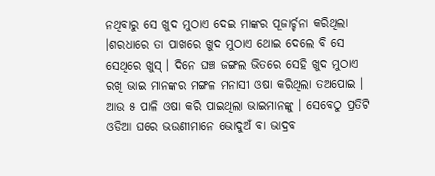ନଥିବାରୁ ସେ ଖୁଦ ମୁଠାଏ ଦେଇ ମାଙ୍କର ପୂଜାର୍ଚ୍ଚନା କରିଥିଲା ।ଶରଧାରେ ତା ପାଖରେ ଖୁଦ ମୁଠାଏ ଥୋଇ ଦେଲେ ବି ସେ ସେଥିରେ ଖୁସ୍ । ଦିନେ ଘଞ୍ଚ ଜଙ୍ଗଲ ଭିତରେ ସେହି ଖୁଦ ମୁଠାଏ ରଖି ଭାଇ ମାନଙ୍କର ମଙ୍ଗଳ ମନାସୀ ଓଷା କରିଥିଲା ତଅପୋଇ । ଆଉ ୫ ପାଳି ଓଷା କରି ପାଇଥିଲା ଭାଇମାନଙ୍କୁ । ସେବେଠୁ ପ୍ରତିଟି ଓଡିଆ ଘରେ ଭଉଣୀମାନେ ଭୋଦୁଅଁ ବା ଭାଦ୍ରବ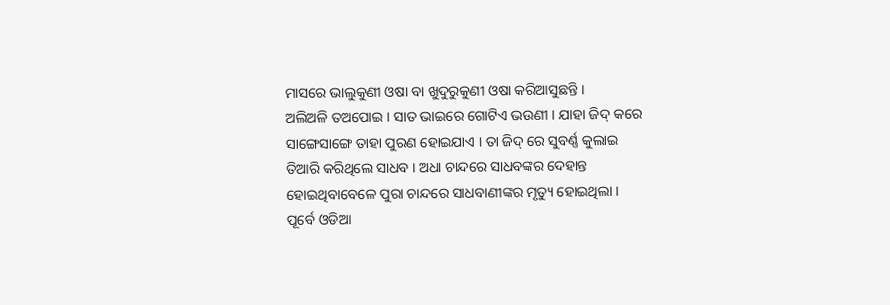ମାସରେ ଭାଲୁକୁଣୀ ଓଷା ବା ଖୁଦୁରୁକୁଣୀ ଓଷା କରିଆସୁଛନ୍ତି ।
ଅଲିଅଳି ତଅପୋଇ । ସାତ ଭାଇରେ ଗୋଟିଏ ଭଉଣୀ । ଯାହା ଜିଦ୍ କରେ ସାଙ୍ଗେସାଙ୍ଗେ ତାହା ପୁରଣ ହୋଇଯାଏ । ତା ଜିଦ୍ ରେ ସୁବର୍ଣ୍ଣ କୁଲାଇ ତିଆରି କରିଥିଲେ ସାଧବ । ଅଧା ଚାନ୍ଦରେ ସାଧବଙ୍କର ଦେହାନ୍ତ ହୋଇଥିବାବେଳେ ପୁରା ଚାନ୍ଦରେ ସାଧବାଣୀଙ୍କର ମୃତ୍ୟୁ ହୋଇଥିଲା । ପୂର୍ବେ ଓଡିଆ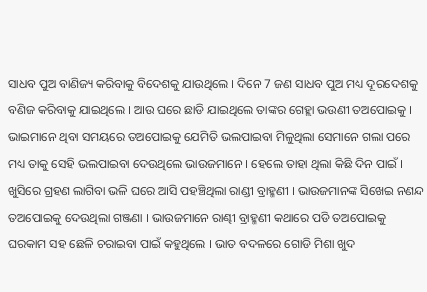ସାଧବ ପୁଅ ବାଣିଜ୍ୟ କରିବାକୁ ବିଦେଶକୁ ଯାଉଥିଲେ । ଦିନେ 7 ଜଣ ସାଧବ ପୁଅ ମଧ୍ୟ ଦୂରଦେଶକୁ ବଣିଜ କରିବାକୁ ଯାଇଥିଲେ । ଆଉ ଘରେ ଛାଡି ଯାଇଥିଲେ ତାଙ୍କର ଗେହ୍ଲା ଭଉଣୀ ତଅପୋଇକୁ । ଭାଇମାନେ ଥିବା ସମୟରେ ତଅପୋଇକୁ ଯେମିତି ଭଲପାଇବା ମିଳୁଥିଲା ସେମାନେ ଗଲା ପରେ ମଧ୍ୟ ତାକୁ ସେହି ଭଲପାଇବା ଦେଉଥିଲେ ଭାଉଜମାନେ । ହେଲେ ତାହା ଥିଲା କିଛି ଦିନ ପାଇଁ ।
ଖୁସିରେ ଗ୍ରହଣ ଲାଗିବା ଭଳି ଘରେ ଆସି ପହଞ୍ଚିଥିଲା ରାଣ୍ଡୀ ବ୍ରାହ୍ମଣୀ । ଭାଉଜମାନଙ୍କ ସିଖେଇ ନଣନ୍ଦ ତଅପୋଇକୁ ଦେଉଥିଲା ଗଞ୍ଜଣା । ଭାଉଜମାନେ ରାଣ୍ଢୀ ବ୍ରାହ୍ମଣୀ କଥାରେ ପଡି ତଅପୋଇକୁ ଘରକାମ ସହ ଛେଳି ଚରାଇବା ପାଇଁ କହୁଥିଲେ । ଭାତ ବଦଳରେ ଗୋଡି ମିଶା ଖୁଦ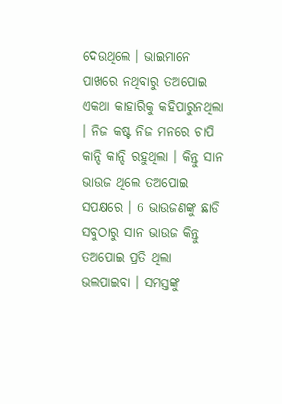ଦେଉଥିଲେ । ଭାଇମାନେ ପାଖରେ ନଥିବାରୁ ତଅପୋଇ ଏକଥା କାହାରିକୁ କହିପାରୁନଥିଲା । ନିଜ କଷ୍ଟ ନିଜ ମନରେ ଚାପି କାନ୍ଦି କାନ୍ଦି ରହୁଥିଲା । କିନ୍ତୁ ସାନ ଭାଉଜ ଥିଲେ ତଅପୋଇ ସପକ୍ଷରେ । 6 ଭାଉଜଣଙ୍କୁ ଛାଡି ସବୁଠାରୁ ସାନ ଭାଉଜ କିନ୍ତୁ ତଅପୋଇ ପ୍ରତି ଥିଲା ଭଲପାଇବା । ସମସ୍ତଙ୍କୁ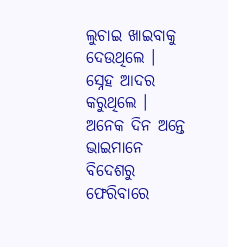ଲୁଚାଇ ଖାଇବାକୁ ଦେଉଥିଲେ । ସ୍ନେହ ଆଦର କରୁଥିଲେ ।
ଅନେକ ଦିନ ଅନ୍ତେ ଭାଇମାନେ ବିଦେଶରୁ ଫେରିବାରେ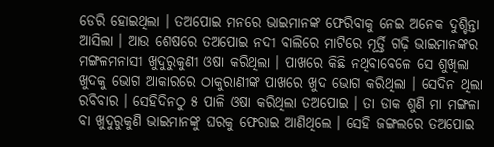ଡେରି ହୋଇଥିଲା । ତଅପୋଇ ମନରେ ଭାଇମାନଙ୍କ ଫେରିବାକୁ ନେଇ ଅନେକ ଦୁଶ୍ଚିନ୍ତା ଆସିଲା । ଆଉ ଶେଷରେ ତଅପୋଇ ନଦୀ ବାଲିରେ ମାଟିରେ ମୂର୍ତ୍ତି ଗଢ଼ି ଭାଇମାନଙ୍କର ମଙ୍ଗଳମନାସୀ ଖୁଦୁରୁକୁଣୀ ଓଷା କରିଥିଲା । ପାଖରେ କିଛି ନଥିବାବେଳେ ସେ ଶୁଖିଲା ଖୁଦକୁ ଭୋଗ ଆକାରରେ ଠାକୁରାଣୀଙ୍କ ପାଖରେ ଖୁଦ ଭୋଗ କରିଥିଲା । ସେଦିନ ଥିଲା ରବିବାର । ସେହିଦିନଠୁ ୫ ପାଳି ଓଷା କରିଥିଲା ତଅପୋଇ । ତା ଡାକ ଶୁଣି ମା ମଙ୍ଗଳା ବା ଖୁଦୁରୁକୁଣି ଭାଇମାନଙ୍କୁ ଘରକୁ ଫେରାଇ ଆଣିଥିଲେ । ସେହି ଜଙ୍ଗଲରେ ତଅପୋଇ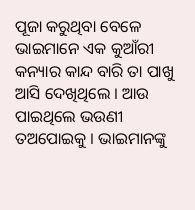ପୂଜା କରୁଥିବା ବେଳେ ଭାଇମାନେ ଏକ କୁଆଁରୀ କନ୍ୟାର କାନ୍ଦ ବାରି ତା ପାଖୁ ଆସି ଦେଖିଥିଲେ । ଆଉ ପାଇଥିଲେ ଭଉଣୀ ତଅପୋଇକୁ । ଭାଇମାନଙ୍କୁ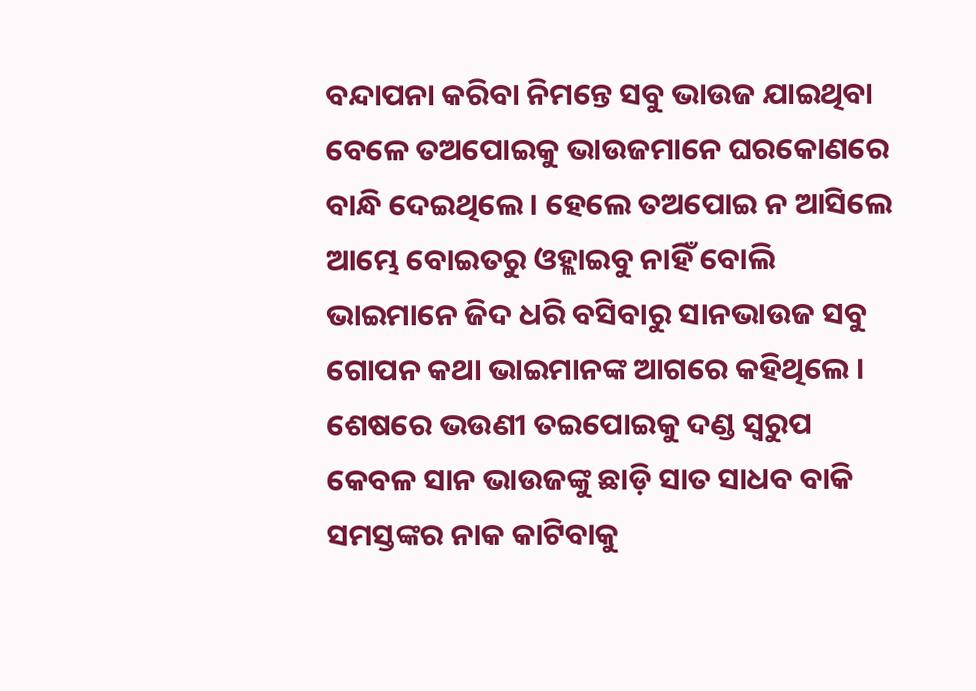ବନ୍ଦାପନା କରିବା ନିମନ୍ତେ ସବୁ ଭାଉଜ ଯାଇଥିବା ବେଳେ ତଅପୋଇକୁ ଭାଉଜମାନେ ଘରକୋଣରେ ବାନ୍ଧି ଦେଇଥିଲେ । ହେଲେ ତଅପୋଇ ନ ଆସିଲେ ଆମ୍ଭେ ବୋଇତରୁ ଓହ୍ଲାଇବୁ ନାହିଁ ବୋଲି ଭାଇମାନେ ଜିଦ ଧରି ବସିବାରୁ ସାନଭାଉଜ ସବୁ ଗୋପନ କଥା ଭାଇମାନଙ୍କ ଆଗରେ କହିଥିଲେ । ଶେଷରେ ଭଉଣୀ ତଇପୋଇକୁ ଦଣ୍ଡ ସ୍ୱରୁପ କେବଳ ସାନ ଭାଉଜଙ୍କୁ ଛାଡ଼ି ସାତ ସାଧବ ବାକି ସମସ୍ତଙ୍କର ନାକ କାଟିବାକୁ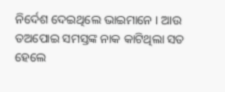ନିର୍ଦେଶ ଦେଇଥିଲେ ଭାଇମାନେ । ଆଉ ତଅପୋଇ ସମସ୍ତଙ୍କ ନାକ କାଟିଥିଲା ସତ ହେଲେ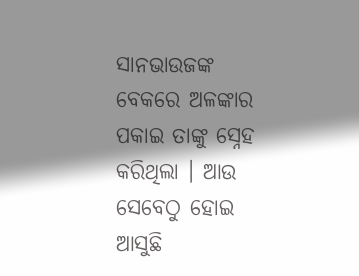ସାନଭାଉଜଙ୍କ ବେକରେ ଅଳଙ୍କାର ପକାଇ ତାଙ୍କୁ ସ୍ନେହ କରିଥିଲା । ଆଉ ସେବେଠୁ ହୋଇ ଆସୁଛି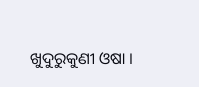ଖୁଦୁରୁକୁଣୀ ଓଷା ।